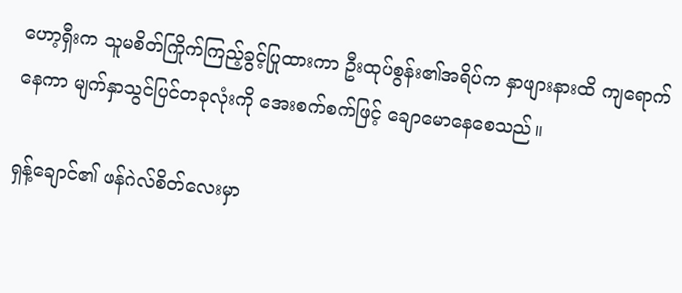ဟော့ရှီးက သူမစိတ်ကြိုက်ကြည့်ခွင့်ပြုထားကာ ဦးထုပ်စွန်း၏အရိပ်က နှာဖျားနားထိ ကျရောက်နေကာ မျက်နှာသွင်ပြင်တခုလုံးကို အေးစက်စက်ဖြင့် ချောမောနေစေသည်။

ရှန့်ချောင်၏ ဖန်ဂဲလ်စိတ်လေးမှာ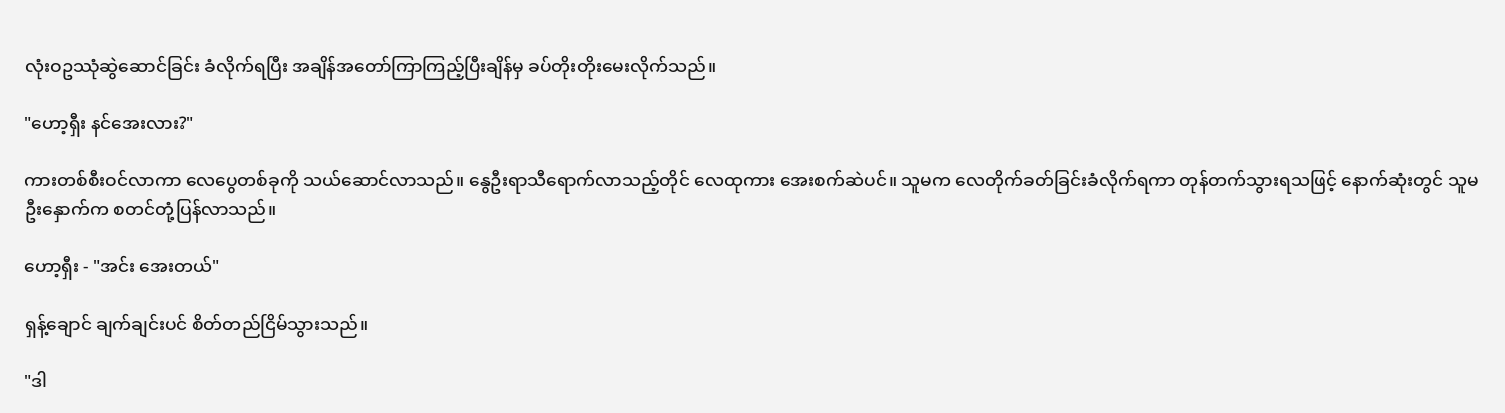လုံးဝဥဿုံဆွဲဆောင်ခြင်း ခံလိုက်ရပြီး အချိန်အတော်ကြာကြည့်ပြီးချိန်မှ ခပ်တိုးတိုးမေးလိုက်သည်။

"ဟော့ရှီး နင်အေးလား?"

ကားတစ်စီးဝင်လာကာ လေပွေတစ်ခုကို သယ်ဆောင်လာသည်။ နွေဦးရာသီရောက်လာသည့်တိုင် လေထုကား အေးစက်ဆဲပင်။ သူမက လေတိုက်ခတ်ခြင်းခံလိုက်ရကာ တုန်တက်သွားရသဖြင့် နောက်ဆုံးတွင် သူမဦးနှောက်က စတင်တုံ့ပြန်လာသည်။

ဟော့ရှီး - "အင်း အေးတယ်"

ရှန့်ချောင် ချက်ချင်းပင် စိတ်တည်ငြိမ်သွားသည်။

"ဒါ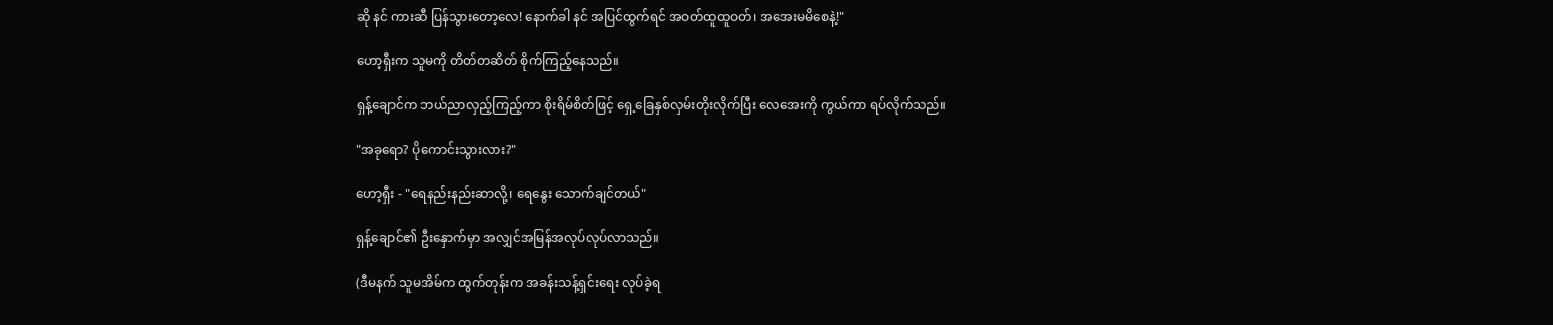ဆို နင် ကားဆီ ပြန်သွားတော့လေ! နောက်ခါ နင် အပြင်ထွက်ရင် အဝတ်ထူထူဝတ်၊ အအေးမမိစေနဲ့!"

ဟော့ရှီးက သူမကို တိတ်တဆိတ် စိုက်ကြည့်နေသည်။

ရှန့်ချောင်က ဘယ်ညာလှည့်ကြည့်ကာ စိုးရိမ်စိတ်ဖြင့် ရှေ့ခြေနှစ်လှမ်းတိုးလိုက်ပြီး လေအေးကို ကွယ်ကာ ရပ်လိုက်သည်။

"အခုရော? ပိုကောင်းသွားလား?"

ဟော့ရှီး - "ရေနည်းနည်းဆာလို့၊ ရေနွေး သောက်ချင်တယ်"

ရှန့်ချောင်၏ ဦးနှောက်မှာ အလျှင်အမြန်အလုပ်လုပ်လာသည်။

(ဒီမနက် သူမအိမ်က ထွက်တုန်းက အခန်းသန့်ရှင်းရေး လုပ်ခဲ့ရ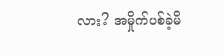လား? အမှိုက်ပစ်ခဲ့မိ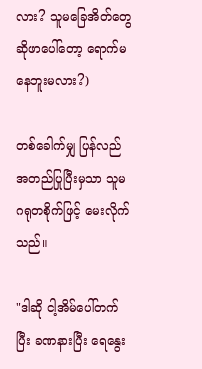လား? သူမခြေအိတ်တွေ ဆိုဖာပေါ်တော့ ရောက်မနေဘူးမလား?)

တစ်ခေါက်မျှ ပြန်လည်အတည်ပြုပြီးမှသာ သူမ ဂရုတစိုက်ဖြင့် မေးလိုက်သည်။

"ဒါဆို ငါ့အိမ်ပေါ်တက်ပြီး ခဏနားပြီး ရေနွေး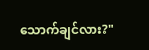သောက်ချင်လား?"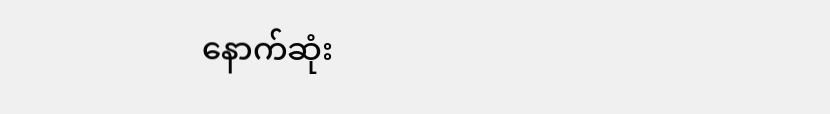နောက်ဆုံး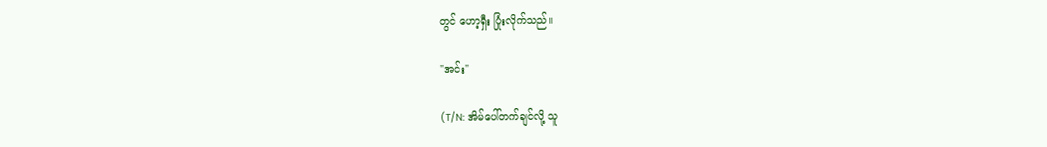တွင် ဟော့ရှီး ပြုံးလိုက်သည်။

"အင်း"

(T/N: အိမ်ပေါ်တက်ချင်လို့ သူ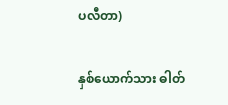ပလီတာ)

နှစ်ယောက်သား ဓါတ်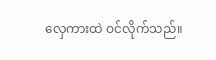လှေကားထဲ ဝင်လိုက်သည်။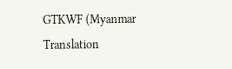GTKWF (Myanmar Translation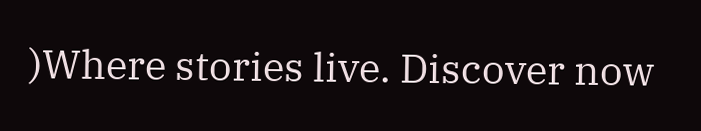)Where stories live. Discover now